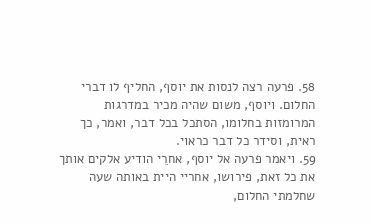58. פרעה רצה לנסות את יוסף, החליף לו דברי החלום. ויוסף, משום שהיה מכיר במדרגות המרומזות בחלומו, הסתכל בכל דבר, ואמר, כך ראית, וסידר כל דבר כראוי.
59. ויאמר פרעה אל יוסף, אחרֵי הודיע אלקים אותך את כל זאת, פירושו, אחריי היית באותה שעה שחלמתי החלום,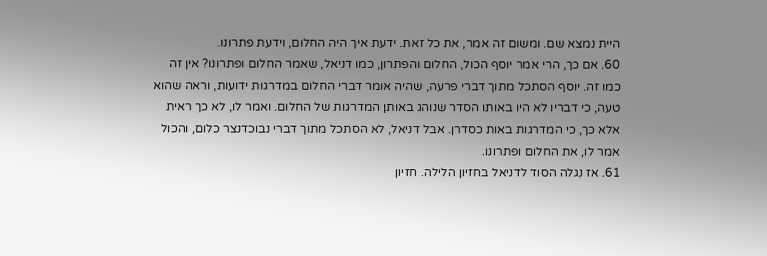היית נמצא שם. ומשום זה אמר, את כל זאת. ידעת איך היה החלום, וידעת פתרונו.
60. אם כך, הרי אמר יוסף הכול, החלום והפתרון, כמו דניאל, שאמר החלום ופתרונו? אין זה כמו זה. יוסף הסתכל מתוך דברי פרעה, שהיה אומר דברי החלום במדרגות ידועות, וראה שהוא טעה, כי דבריו לא היו באותו הסדר שנוהג באותן המדרגות של החלום. ואמר לו, לא כך ראית אלא כך, כי המדרגות באות כסדרן. אבל דניאל, לא הסתכל מתוך דברי נבוכדנצר כלום, והכול אמר לו, את החלום ופתרונו.
61. אז נִגלה הסוד לדניאל בחזיון הלילה. חזיון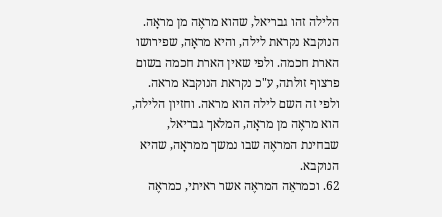הלילה זהו גבריאל, שהוא מראֶה מן מראָה.
הנוקבא נקראת לילה, והיא מראָה, שפירושו הארת חכמה. ולפי שאין הארת חכמה בשום פרצוף זולתה, ע"כ נקראת הנוקבא מראה. ולפי זה השם לילה הוא מראה. וחזיון הלילה, הוא מראֶה מן מראָה, המלאך גבריאל, שבחינת המראֶה שבו נמשך ממראָה, שהיא הנוקבא.
62. וכמראֵה המראֶה אשר ראיתי, כמראֶה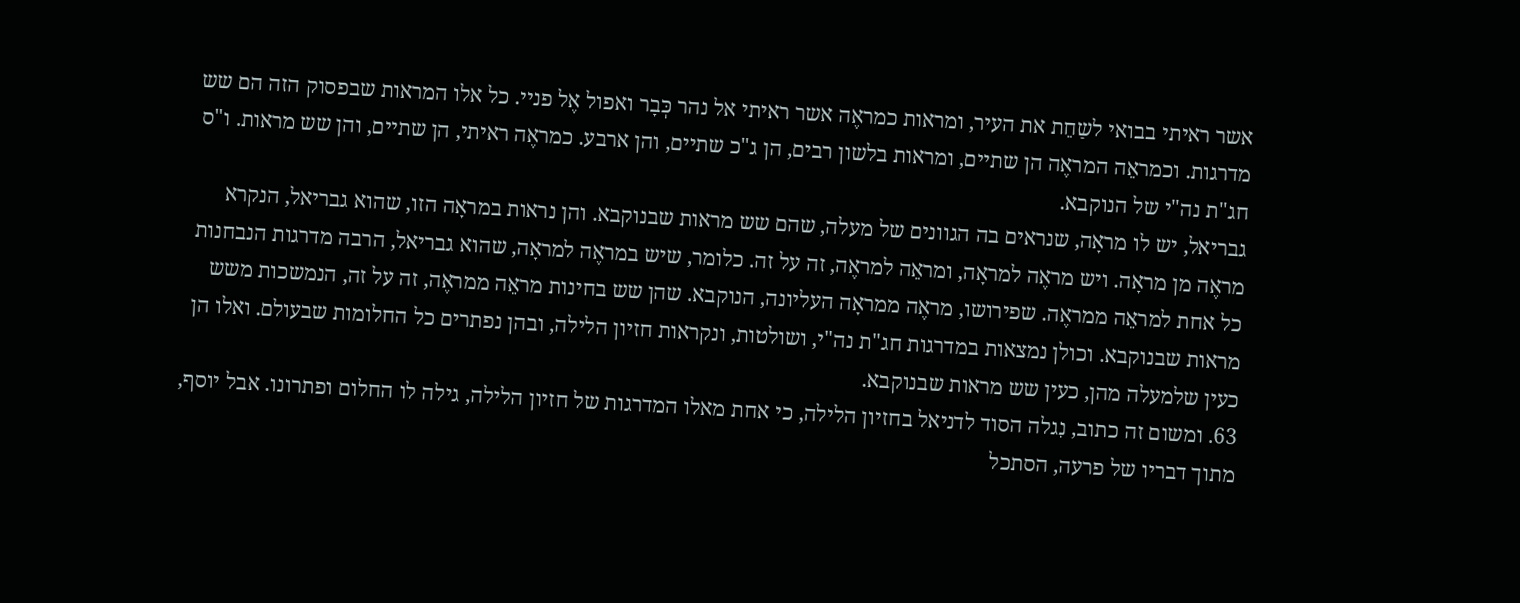אשר ראיתי בבואי לשַחֵת את העיר, ומראות כמראֶה אשר ראיתי אל נהר כְּבָר ואפול אֶל פניי. כל אלו המראות שבפסוק הזה הם שש מדרגות. וכמראֵה המראֶה הן שתיים, ומראות בלשון רבים, הן ג"כ שתיים, והן ארבע. כמראֶה ראיתי, הן שתיים, והן שש מראות. ו"ס חג"ת נה"י של הנוקבא.
גבריאל, יש לו מראָה, שנראים בה הגוונים של מעלה, שהם שש מראות שבנוקבא. והן נראות במראָה הזו, שהוא גבריאל, הנקרא מראֶה מן מראָה. ויש מראֶה למראָה, ומראֵה למראֶה, זה על זה. כלומר, שיש במראֶה למראָה, שהוא גבריאל, הרבה מדרגות הנבחנות כל אחת למראֵה ממראֶה. שפירושו, מראֶה ממראָה העליונה, הנוקבא. שהן שש בחינות מראֵה ממראֶה, זה על זה, הנמשכות משש מראות שבנוקבא. וכולן נמצאות במדרגות חג"ת נה"י, ושולטות, ונקראות חזיון הלילה, ובהן נפתרים כל החלומות שבעולם. ואלו הן כעין שלמעלה מהן, כעין שש מראות שבנוקבא.
63. ומשום זה כתוב, נִגלה הסוד לדניאל בחזיון הלילה, כי אחת מאלו המדרגות של חזיון הלילה, גילה לו החלום ופתרונו. אבל יוסף, מתוך דבריו של פרעה, הסתכל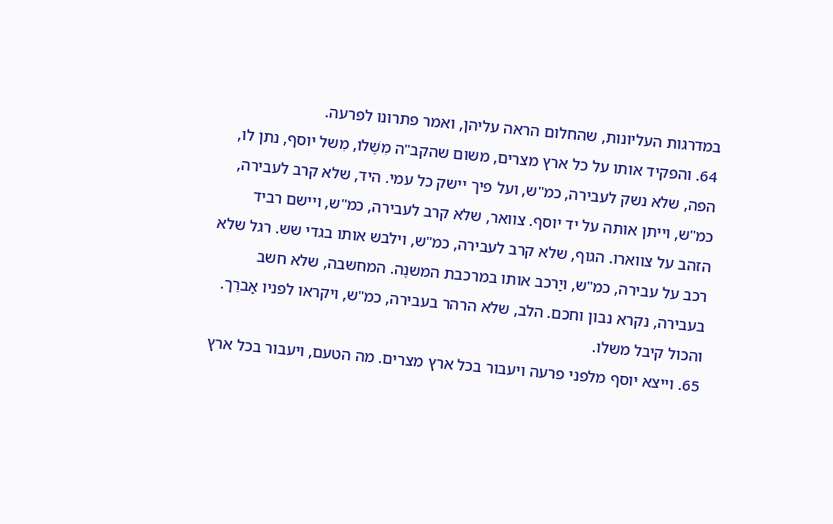במדרגות העליונות, שהחלום הראה עליהן, ואמר פתרונו לפרעה.
64. והפקיד אותו על כל ארץ מצרים, משום שהקב"ה מִשֶׁלו, מִשל יוסף, נתן לו, הפה, שלא נשק לעבירה, כמ"ש, ועל פיך יישק כל עמי. היד, שלא קרב לעבירה, כמ"ש, וייתן אותה על יד יוסף. צוואר, שלא קרב לעבירה, כמ"ש, ויישם רביד הזהב על צווארו. הגוף, שלא קרב לעבירה, כמ"ש, וילבש אותו בגדי שש. רגל שלא רכב על עבירה, כמ"ש, ויַרכב אותו במרכבת המשנֶה. המחשבה, שלא חשב בעבירה, נקרא נבון וחכם. הלב, שלא הרהר בעבירה, כמ"ש, ויקראו לפניו אַברֵך. והכול קיבל משלו.
65. וייצא יוסף מלפני פרעה ויעבור בכל ארץ מצרים. מה הטעם, ויעבור בכל ארץ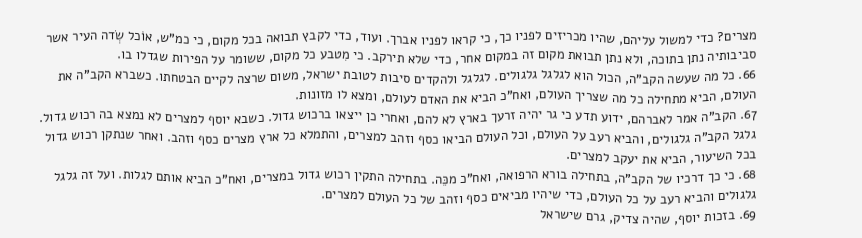מצרים? כדי למשול עליהם, שהיו מכריזים לפניו כך, כי קראו לפניו אברך. ועוד, כדי לקבץ תבואה בכל מקום, כי כמ"ש, אוֹכל שְׂדה העיר אשר סביבותיה נתן בתוכה, ולא נתן תבואת מקום זה במקום אחר, כדי שלא תירקב. כי מִטבע כל מקום, ששומר על הפירות שגדלו בו.
66. כל מה שעשה הקב"ה, הכול הוא לגלגל גלגולים. לגלגל ולהקדים סיבות לטובת ישראל, משום שרצה לקיים הבטחתו. כשברא הקב"ה את העולם, הביא מתחילה כל מה שצריך העולם, ואח"כ הביא את האדם לעולם, ומצא לו מזונות.
67. הקב"ה אמר לאברהם, ידוע תדע כי גר יהיה זרעך בארץ לא להם, ואחרי כן ייצאו ברכוש גדול. כשבא יוסף למצרים לא נמצא בה רכוש גדול. גלגל הקב"ה גלגולים, והביא רעב על העולם, וכל העולם הביאו כסף וזהב למצרים, והתמלא כל ארץ מצרים כסף וזהב. ואחר שנתקן רכוש גדול בכל השיעור, הביא את יעקב למצרים.
68. כי כך דרכיו של הקב"ה, בתחילה בורא הרפואה, ואח"כ מכֵּה. בתחילה התקין רכוש גדול במצרים, ואח"כ הביא אותם לגלות. ועל זה גלגל גלגולים והביא רעב על כל העולם, כדי שיהיו מביאים כסף וזהב של כל העולם למצרים.
69. בזכות יוסף, שהיה צדיק, גרם שישראל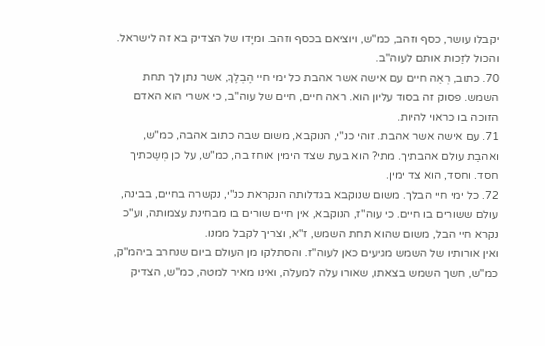יקבלו עושר, כסף וזהב, כמ"ש, ויוציאם בכסף וזהב. ומיָדו של הצדיק בא זה לישראל. והכול לזַכות אותם לעוה"ב.
70. כתוב, רְאֵה חיים עם אישה אשר אהבת כל ימי חיי הֶבְלֶךָ, אשר נתן לך תחת השמש. פסוק זה בסוד עליון הוא. ראה חיים, חיים של עוה"ב, כי אשרי הוא האדם הזוכה בו כראוי להיות.
71. עם אישה אשר אהבת. זוהי כנ"י, הנוקבא, משום שבה כתוב אהבה, כמ"ש, ואהבַת עולם אהבתיך. מתי? הוא בעת שצד הימין אוחז בה, כמ"ש, על כן מְשַכתיך חסד. וחסד, הוא צד ימין.
72. כל ימי חיי הבלך. משום שנוקבא בגדלותה הנקראת כנ"י, נקשרה בחיים, בבינה, עולם ששורים בו חיים. כי עוה"ז, הנוקבא, אין חיים שורים בו מבחינת עצמותה, וע"כ נקרא חיי הבל, משום שהוא תחת השמש, ז"א, וצריך לקבל ממנו.
ואין אורותיו של השמש מגיעים כאן לעוה"ז. והסתלקו מן העולם ביום שנחרב ביהמ"ק, כמ"ש, חשך השמש בצאתו, שאורו עלה למעלה, ואינו מאיר למטה, כמ"ש, הצדיק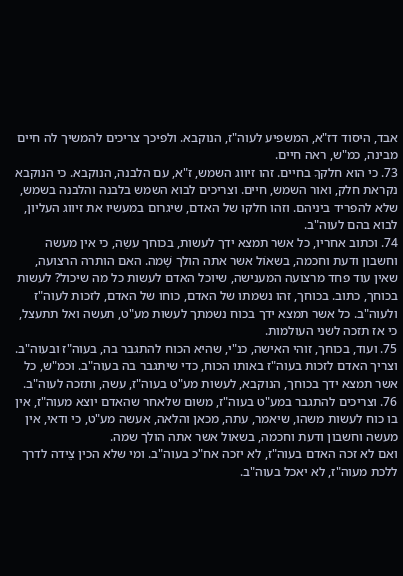אבד, היסוד דז"א, המשפיע לעוה"ז, הנוקבא. ולפיכך צריכים להמשיך לה חיים מבינה, כמ"ש, ראה חיים.
73. כי הוא חלקךָ בחיים. זהו זיווג השמש, ז"א, עם הלבנה, הנוקבא. כי הנוקבא נקראת חלק, ואור השמש, חיים. וצריכים לבוא השמש בלבנה והלבנה בשמש, שלא להפריד ביניהם. וזהו חלקו של האדם, שיגרום במעשיו את זיווג העליון, לבוא בהם לעוה"ב.
74. וכתוב אחריו, כל אשר תמצא ידך לעשות, בכוחך עשֵה, כי אין מעשה וחשבון ודעת וחכמה, בשאוֹל אשר אתה הולך שָׁמה. האם הותרה הרצועה, שאין עוד פחד מרצועה המענישה, שיוכל האדם לעשות כל מה שיכול? לעשות בכוחך, כתוב. בכוחך, זהו נשמתו של האדם, כוחו של האדם, לזכות לעוה"ז ולעוה"ב. כל אשר תמצא ידך בכוח נשמתך לעשות מע"ט, תעשה ואל תתעצל, כי אז תזכה לשני העולמות.
75. ועוד, בכוחך, זוהי האישה, כנ"י, שהיא הכוח להתגבר בה, בעוה"ז ובעוה"ב. וצריך האדם לזכות בעוה"ז באותו הכוח, כדי שיתגבר בה בעוה"ב. וכמ"ש, כל אשר תמצא ידך בכוחך, הנוקבא, לעשות מע"ט בעוה"ז, עשה, ותזכה לעוה"ב.
76. וצריכים להתגבר במע"ט בעוה"ז, משום שלאחר שהאדם יוצא מעוה"ז, אין בו כוח לעשות משהו, שיאמר, עתה, מכאן והלאה, אעשה מע"ט, כי ודאי, אין מעשה וחשבון ודעת וחכמה, בשאול אשר אתה הולך שמה.
ואם לא זכה האדם בעוה"ז, לא יזכה אח"כ בעוה"ב. ומי שלא הכין צֵידה לדרך ללכת מעוה"ז, לא יאכל בעוה"ב.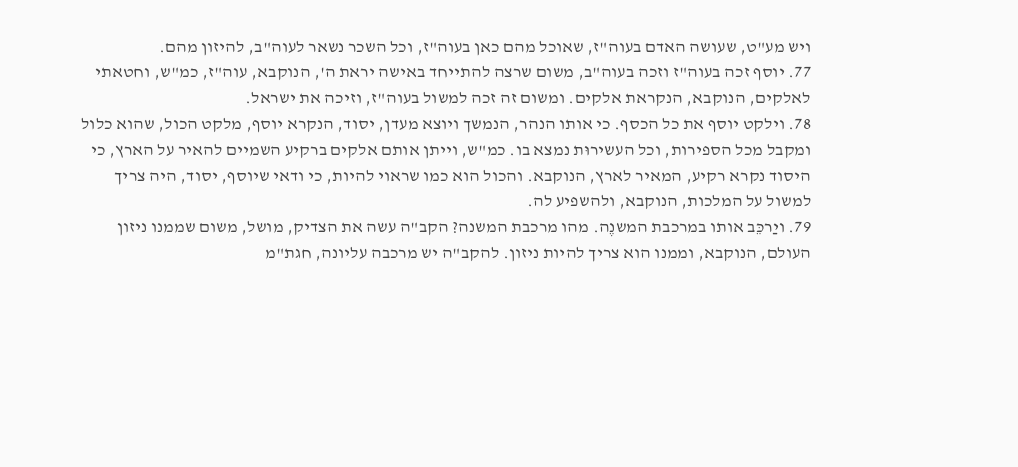ויש מע"ט, שעושה האדם בעוה"ז, שאוכל מהם כאן בעוה"ז, וכל השכר נשאר לעוה"ב, להיזון מהם.
77. יוסף זכה בעוה"ז וזכה בעוה"ב, משום שרצה להתייחד באישה יראת ה', הנוקבא, עוה"ז, כמ"ש, וחטאתי לאלקים, הנוקבא, הנקראת אלקים. ומשום זה זכה למשול בעוה"ז, וזיכה את ישראל.
78. וילקט יוסף את כל הכסף. כי אותו הנהר, הנמשך ויוצא מעדן, יסוד, הנקרא יוסף, מלקט הכול, שהוא כלול ומקבל מכל הספירות, וכל העשירוּת נמצא בו. כמ"ש, וייתן אותם אלקים ברקיע השמיים להאיר על הארץ, כי היסוד נקרא רקיע, המאיר לארץ, הנוקבא. והכול הוא כמו שראוי להיות, כי ודאי שיוסף, יסוד, היה צריך למשול על המלכות, הנוקבא, ולהשפיע לה.
79. ויַרכֵּב אותו במרכבת המשנֶה. מהו מרכבת המשנה? הקב"ה עשה את הצדיק, מושל, משום שממנו ניזון העולם, הנוקבא, וממנו הוא צריך להיות ניזון. להקב"ה יש מרכבה עליונה, חגת"מ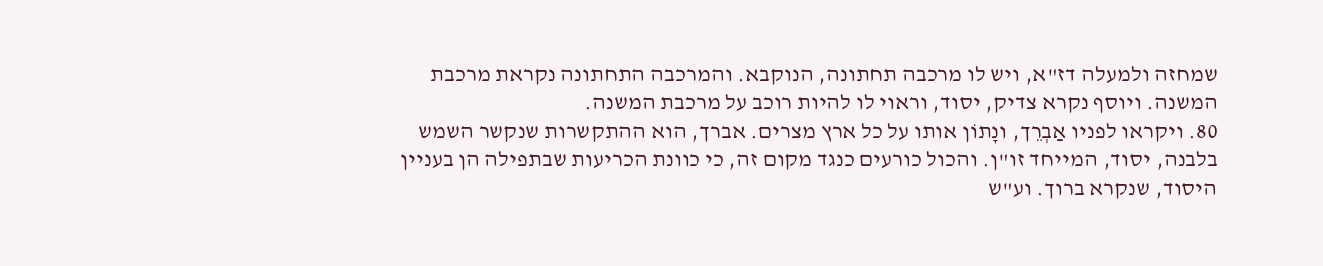שמחזה ולמעלה דז"א, ויש לו מרכבה תחתונה, הנוקבא. והמרכבה התחתונה נקראת מרכבת המשנה. ויוסף נקרא צדיק, יסוד, וראוי לו להיות רוכב על מרכבת המשנה.
80. ויקראו לפניו אַבְרֵך, ונָתוֹן אותו על כל ארץ מצרים. אברך, הוא ההתקשרות שנקשר השמש בלבנה, יסוד, המייחד זו"ן. והכול כורעים כנגד מקום זה, כי כוונת הכריעות שבתפילה הן בעניין היסוד, שנקרא ברוך. וע"ש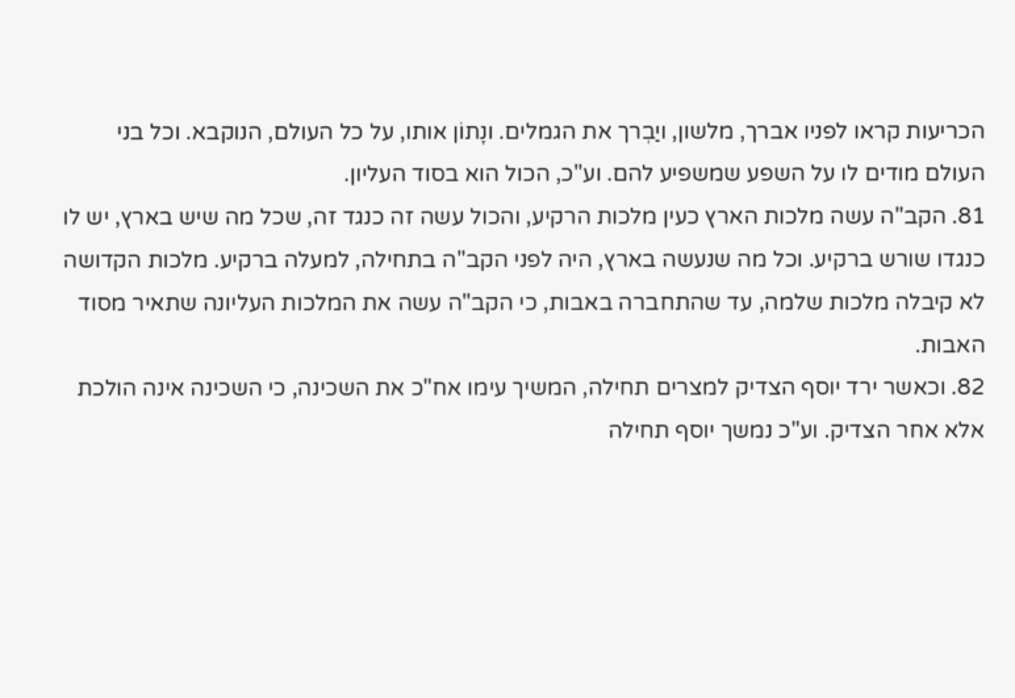הכריעות קראו לפניו אברך, מלשון, ויַבְרך את הגמלים. ונָתוֹן אותו, על כל העולם, הנוקבא. וכל בני העולם מודים לו על השפע שמשפיע להם. וע"כ, הכול הוא בסוד העליון.
81. הקב"ה עשה מלכות הארץ כעין מלכות הרקיע, והכול עשה זה כנגד זה, שכל מה שיש בארץ, יש לו כנגדו שורש ברקיע. וכל מה שנעשה בארץ, היה לפני הקב"ה בתחילה, למעלה ברקיע. מלכות הקדושה לא קיבלה מלכות שלמה, עד שהתחברה באבות, כי הקב"ה עשה את המלכות העליונה שתאיר מסוד האבות.
82. וכאשר ירד יוסף הצדיק למצרים תחילה, המשיך עימו אח"כ את השכינה, כי השכינה אינה הולכת אלא אחר הצדיק. וע"כ נמשך יוסף תחילה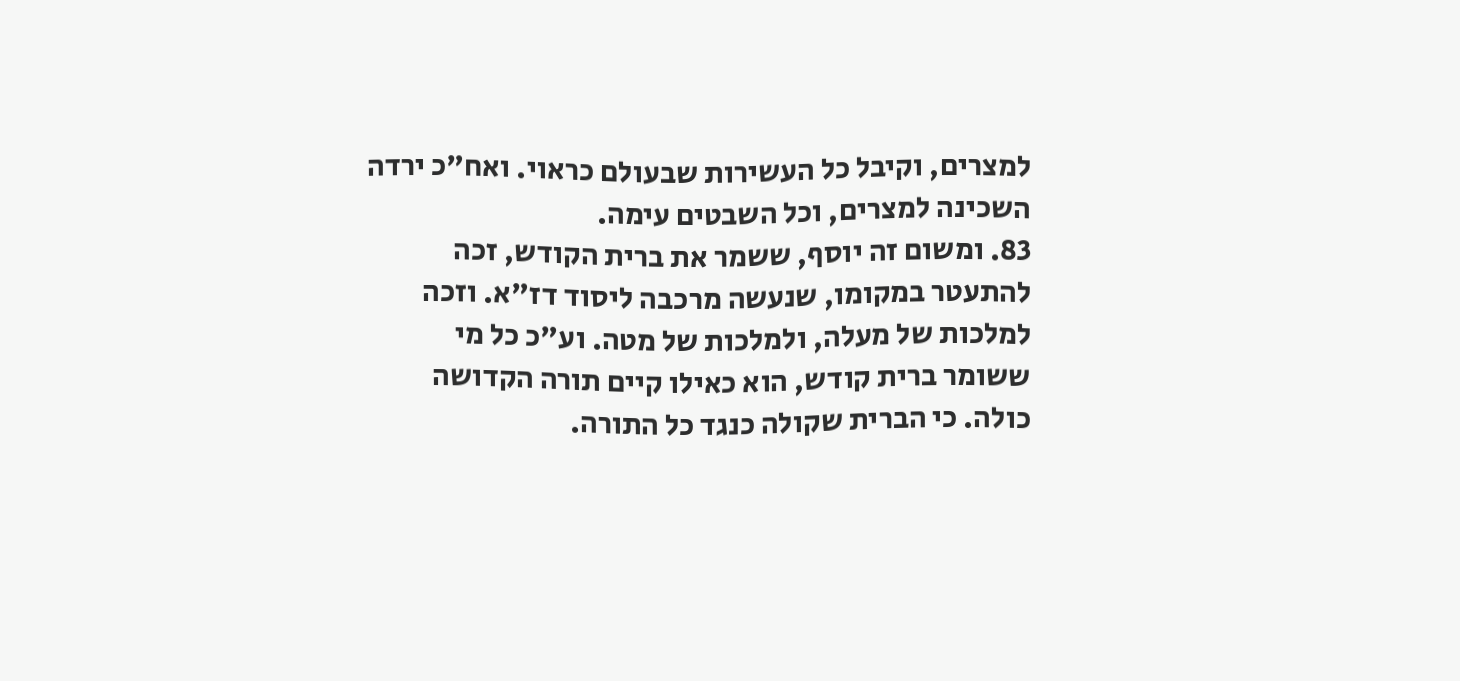למצרים, וקיבל כל העשירות שבעולם כראוי. ואח"כ ירדה השכינה למצרים, וכל השבטים עימה.
83. ומשום זה יוסף, ששמר את ברית הקודש, זכה להתעטר במקומו, שנעשה מרכבה ליסוד דז"א. וזכה למלכות של מעלה, ולמלכות של מטה. וע"כ כל מי ששומר ברית קודש, הוא כאילו קיים תורה הקדושה כולה. כי הברית שקולה כנגד כל התורה.